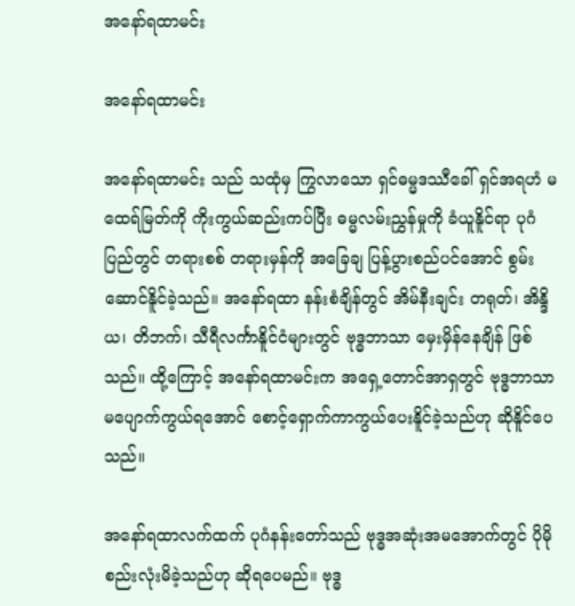အနော်ရထာမင်း

အနော်ရထာမင်း

အနော်ရထာမင်း သည် သထုံမှ ကြွလာသော ရှင်ဓမ္မဒဿီခေါ် ရှင်အရဟံ မထေရ်မြတ်ကို ကိုးကွယ်ဆည်းကပ်ပြီး ဓမ္မလမ်းညွှန်မှုကို ခံယူနိူင်ရာ ပုဂံပြည်တွင် တရားစစ် တရားမှန်ကို အခြေချ ပြန့်ပွားစည်ပင်အောင် စွမ်းဆောင်နိူင်ခဲ့သည်။ အနော်ရထာ နန်းစံချိန်တွင် အိမ်နီးချင်း တရုတ်၊ အိန္ဒိယ၊ တိဘက်၊ သီရီလင်္ကာနိူင်ငံများတွင် ဗုဒ္ဓဘာသာ မှေးမှိန်နေချိန် ဖြစ်သည်။ ထို့ကြောင့် အနော်ရထာမင်းက အရှေ့တောင်အာရှတွင် ဗုဒ္ဓဘာသာ မပျောက်ကွယ်ရအောင် စောင့်ရှောက်ကာကွယ်ပေးနိူင်ခဲ့သည်ဟု ဆိုနိူင်ပေသည်။

အနော်ရထာလက်ထက် ပုဂံနန်းတော်သည် ဗုဒ္ဓအဆုံးအမအောက်တွင် ပိုမိုစည်းလုံးမိခဲ့သည်ဟု ဆိုရပေမည်။ ဗုဒ္ဓ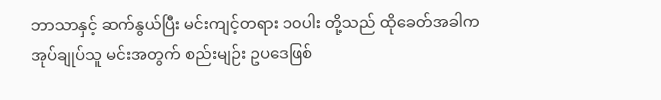ဘာသာနှင့် ဆက်နွယ်ပြီး မင်းကျင့်တရား ၁၀ပါး တို့သည် ထိုခေတ်အခါက အုပ်ချုပ်သူ မင်းအတွက် စည်းမျဉ်း ဥပဒေဖြစ်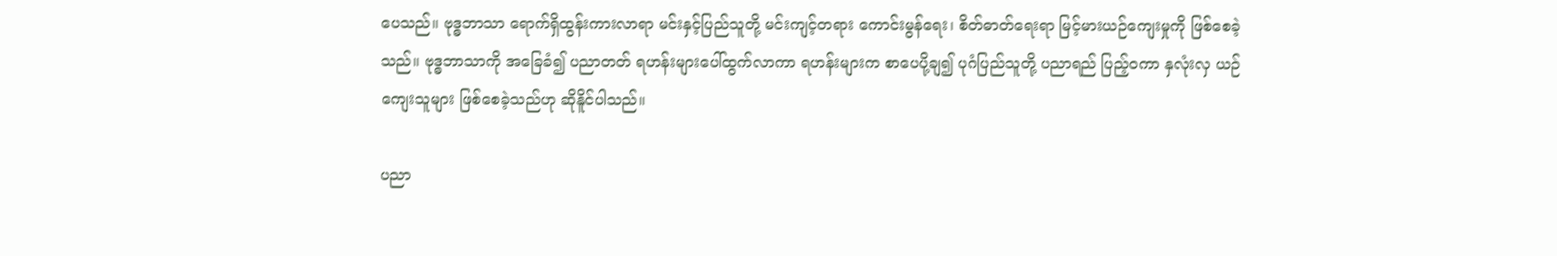ပေသည်။ ဗုဒ္ဓဘာသာ ရောက်ရှိထွန်းကားလာရာ မင်းနှင့်ပြည်သူတို့ မင်းကျင့်တရား ကောင်းမွန်ရေး၊ စိတ်ဓာတ်ရေးရာ မြင့်မားယဉ်ကျေးမှုကို ဖြစ်စေခဲ့သည်။ ဗုဒ္ဓဘာသာကို အခြေခံ၍ ပညာတတ် ရဟန်းများပေါ်ထွက်လာကာ ရဟန်းများက စာပေပို့ချ၍ ပုဂံပြည်သူတို့ ပညာရည် ပြည့်ဝကာ နှလုံးလှ ယဉ်ကျေးသူများ ဖြစ်စေခဲ့သည်ဟု ဆိုနိူင်ပါသည်။

ပညာ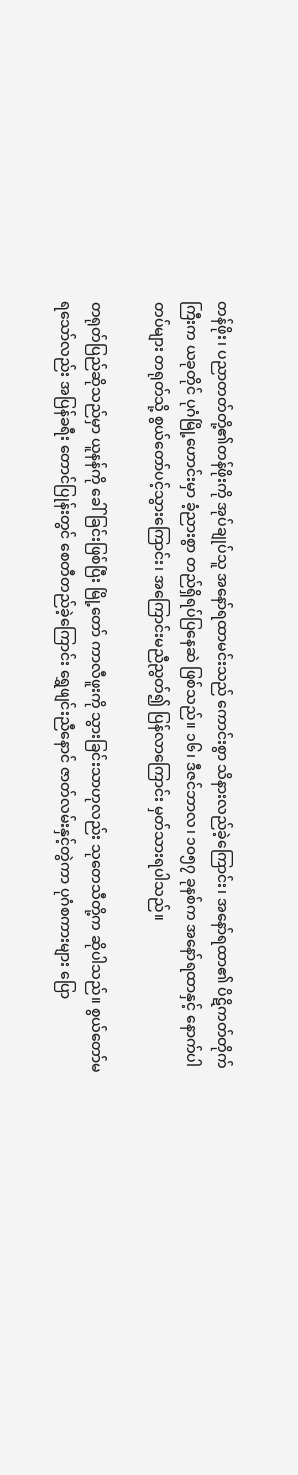တန်ဖိုး၊ ပညာတတ်တို့၏တန်ဖိုးကို အုပ်ချုပ်သူ အနော်ရထာမင်းသည် ကောင်းစွာ သိနားလည်ခဲ့ကြောင်း၊ အနော်ရထာ၏ ပိဋိကတ်တိုက်ကြီးက ယခုတိုင် ပုဂံမြို့ဟောင်းမှာ ခံ့ညားစွာ တည်ရှိရပ်ပြနေဆဲ ဖြစ်သည်။ ၁၆၊ ဒီဇင်ဘာလ၊ ၁၀၅၇ ခုနစ်က အနော်ရထာနှင့် နောက်ပါတပ်များ တရုတ်သို့ စွယ်တော်ပင့်သွားကြောင်း၊ အကြောင်းမညီညွတ်၍ ပြန်လာကြောင်း မှတ်သားရပါသည်။

တရုတ်ပြည်ဆိုသည်မှာ ယူနန်ကို ခေါ်ခြင်းဖြစ်ပြီး မြို့တော် ကာလီဖူးကို သွားခြင်းသာဟုလည်း သုတေသီတို့က ဆိုပါသည်။ စွယ်တော်မရသော်လည်း အပြန်ခရီး တောင်ပြုန်းတွင် စေတီတည်ခဲ့ကြောင်း ရွှေဖျင်းညီနောင် ဇာတ်လမ်းနှင့်တွဲကာ ပုဂံစကားများ ပြော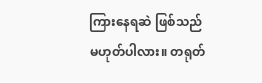ကြားနေရဆဲ ဖြစ်သည် မဟုတ်ပါလား။ တရုတ်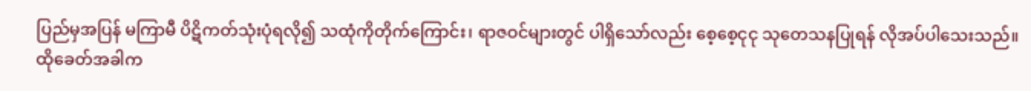ပြည်မှအပြန် မကြာမီ ပိဋိကတ်သုံးပုံရလို၍ သထုံကိုတိုက်ကြောင်း၊ ရာဇဝင်များတွင် ပါရှိသော်လည်း စေ့စေ့ငုငု သုတေသနပြုရန် လိုအပ်ပါသေးသည်။ ထိုခေတ်အခါက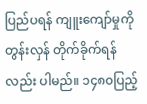ပြည်ပရန် ကျူးကျော်မှုကို တွန်းလှန် တိုက်ခိုက်ရန်လည်း ပါမည်။ ၁၄၈၀ပြည့်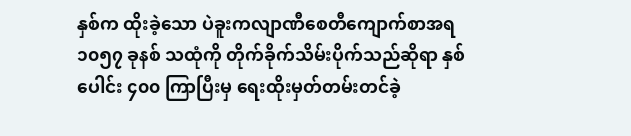နှစ်က ထိုးခဲ့သော ပဲခူးကလျာဏီစေတီကျောက်စာအရ ၁၀၅၇ ခုနစ် သထုံကို တိုက်ခိုက်သိမ်းပိုက်သည်ဆိုရာ နှစ်ပေါင်း ၄၀၀ ကြာပြီးမှ ရေးထိုးမှတ်တမ်းတင်ခဲ့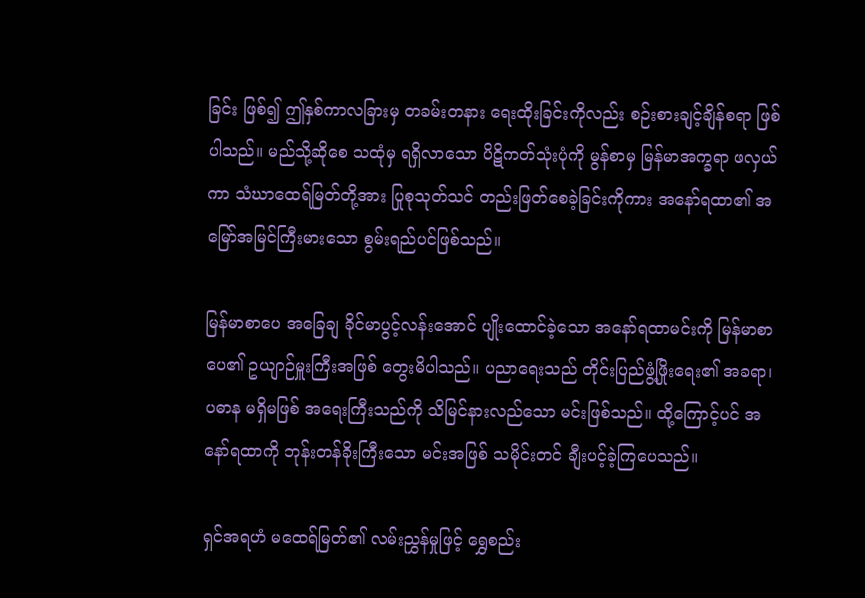ခြင်း ဖြစ်၍ ဤနှစ်ကာလခြားမှ တခမ်းတနား ရေးထိုးခြင်းကိုလည်း စဉ်းစားချင့်ချိန်စရာ ဖြစ်ပါသည်။ မည်သို့ဆိုစေ သထုံမှ ရရှိလာသော ပိဋိကတ်သုံးပုံကို မွန်စာမှ မြန်မာအက္ခရာ ဖလှယ်ကာ သံဃာထေရ်မြတ်တို့အား ပြုစုသုတ်သင် တည်းဖြတ်စေခဲ့ခြင်းကိုကား အနော်ရထာ၏ အမြော်အမြင်ကြီးမားသော စွမ်းရည်ပင်ဖြစ်သည်။

မြန်မာစာပေ အခြေချ ခိုင်မာပွင့်လန်းအောင် ပျိုးထောင်ခဲ့သော အနော်ရထာမင်းကို မြန်မာစာပေ၏ ဥယျာဉ်မှူးကြီးအဖြစ် တွေးမိပါသည်။ ပညာရေးသည် တိုင်းပြည်ဖွံ့ဖြိုးရေး၏ အခရာ၊ ပဓာန မရှိမဖြစ် အရေးကြီးသည်ကို သိမြင်နားလည်သော မင်းဖြစ်သည်။ ထို့ကြောင့်ပင် အနော်ရထာကို ဘုန်းတန်ခိုးကြီးသော မင်းအဖြစ် သမိုင်းတင် ချီးပင့်ခဲ့ကြပေသည်။

ရှင်အရဟံ မထေရ်မြတ်၏ လမ်းညွှန်မှုဖြင့် ရွှေစည်း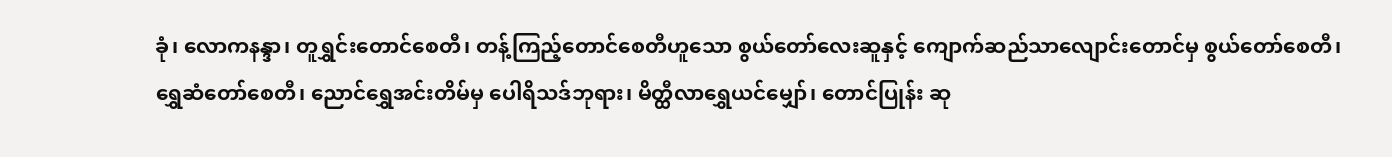ခုံ၊ လောကနန္ဒာ၊ တူရွှင်းတောင်စေတီ၊ တန့်ကြည့်တောင်စေတီဟူသော စွယ်တော်လေးဆူနှင့် ကျောက်ဆည်သာလျောင်းတောင်မှ စွယ်တော်စေတီ၊ ရွှေဆံတော်စေတီ၊ ညောင်ရွှေအင်းတိမ်မှ ပေါရိသဒ်ဘုရား၊ မိတ္ထီလာရွှေယင်မျှော်၊ တောင်ပြုန်း ဆု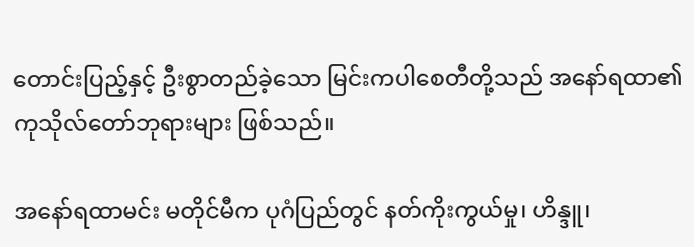တောင်းပြည့်နှင့် ဦးစွာတည်ခဲ့သော မြင်းကပါစေတီတို့သည် အနော်ရထာ၏ ကုသိုလ်တော်ဘုရားများ ဖြစ်သည်။

အနော်ရထာမင်း မတိုင်မီက ပုဂံပြည်တွင် နတ်ကိုးကွယ်မှု၊ ဟိန္ဒူ၊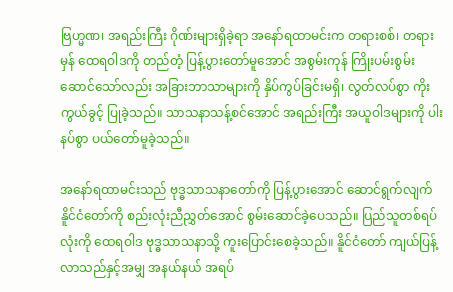ဗြဟ္မဏ၊ အရည်းကြီး ဂိုဏ်းများရှိခဲ့ရာ အနော်ရထာမင်းက တရားစစ်၊ တရားမှန် ထေရဝါဒကို တည်တံ့ ပြန့်ပွားတော်မူအောင် အစွမ်းကုန် ကြိုးပမ်းစွမ်းဆောင်သော်လည်း အခြားဘာသာများကို နှိပ်ကွပ်ခြင်းမရှိ၊ လွတ်လပ်စွာ ကိုးကွယ်ခွင့် ပြုခဲ့သည်။ သာသနာသန့်စင်အောင် အရည်းကြီး အယူဝါဒများကို ပါးနပ်စွာ ပယ်တော်မူခဲ့သည်။

အနော်ရထာမင်းသည် ဗုဒ္ဓသာသနာတော်ကို ပြန့်ပွားအောင် ဆောင်ရွက်လျက် နိူင်ငံတော်ကို စည်းလုံးညီညွှတ်အောင် စွမ်းဆောင်ခဲ့ပေသည်။ ပြည်သူတစ်ရပ်လုံးကို ထေရဝါဒ ဗုဒ္ဓသာသနာသို့ ကူးပြောင်းစေခဲ့သည်။ နိူင်ငံတော် ကျယ်ပြန့်လာသည်နှင့်အမျှ အနယ်နယ် အရပ်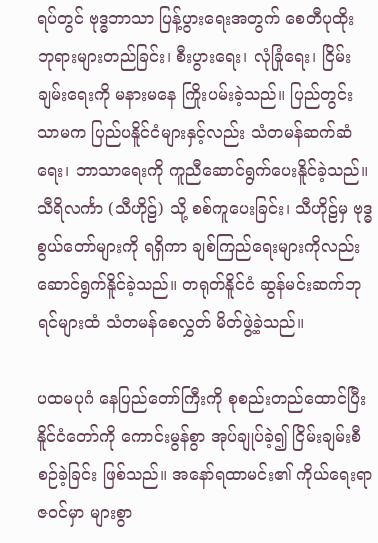ရပ်တွင် ဗုဒ္ဓဘာသာ ပြန့်ပွားရေးအတွက် စေတီပုထိုး ဘုရားများတည်ခြင်း၊ စီးပွားရေး၊ လုံခြုံရေး၊ ငြိမ်းချမ်းရေးကို မနားမနေ ကြိုးပမ်းခဲ့သည်။ ပြည်တွင်းသာမက ပြည်ပနိူင်ငံများနှင့်လည်း သံတမန်ဆက်ဆံရေး၊ ဘာသာရေးကို ကူညီဆောင်ရွက်ပေးနိူင်ခဲ့သည်။ သီရိလင်္ကာ (သီဟိုဠ်) သို့ စစ်ကူပေးခြင်း၊ သီဟိုဠ်မှ ဗုဒ္ဓစွယ်တော်များကို ရရှိကာ ချစ်ကြည်ရေးများကိုလည်း ဆောင်ရွက်နိူင်ခဲ့သည်။ တရုတ်နိူင်ငံ ဆွန်မင်းဆက်ဘုရင်များထံ သံတမန်စေလွှတ် မိတ်ဖွဲ့ခဲ့သည်။

ပထမပုဂံ နေပြည်တော်ကြီးကို စုစည်းတည်ထောင်ပြီး နိူင်ငံတော်ကို ကောင်းမွန်စွာ အုပ်ချုပ်ခဲ့၍ ငြိမ်းချမ်းစီစဉ်ခဲ့ခြင်း ဖြစ်သည်။ အနော်ရထာမင်း၏ ကိုယ်ရေးရာဇဝင်မှာ များစွာ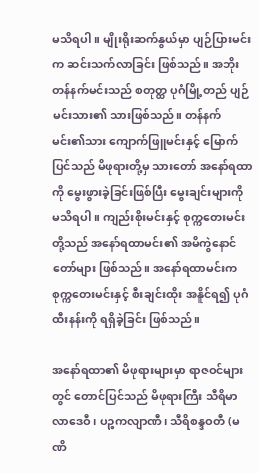မသိရပါ။ မျိုးရိုးဆက်နွယ်မှာ ပျဉ်ပြားမင်းက ဆင်းသက်လာခြင်း ဖြစ်သည်။ အဘိုး တန်နက်မင်းသည် စတုတ္ထ ပုဂံမြို့တည် ပျဉ်မင်းသား၏ သားဖြစ်သည်။ တန်နက်မင်း၏သား ကျောက်ဖြူမင်းနှင့် မြောက်ပြင်သည် မိဖုရားတို့မှ သားတော် အနော်ရထာကို မွေးဖွားခဲ့ခြင်းဖြစ်ပြီး မွေးချင်းများကို မသိရပါ။ ကျည်းစိုးမင်းနှင့် စုက္ကတေးမင်းတို့သည် အနော်ရထာမင်း၏ အမိကွဲနောင်တော်များ ဖြစ်သည်။ အနော်ရထာမင်းက စုက္ကတေးမင်းနှင့် စီးချင်းထိုး အနိူင်ရ၍ ပုဂံထီးနန်းကို ရရှိခဲ့ခြင်း ဖြစ်သည်။

အနော်ရထာ၏ မိဖုရားများမှာ ရာဇဝင်များတွင် တောင်ပြင်သည် မိဖုရားကြီး သီရိမာလာဒေဝီ၊ ပဉ္စကလျာဏီ၊ သီရိစန္ဒဝတီ (မဏိ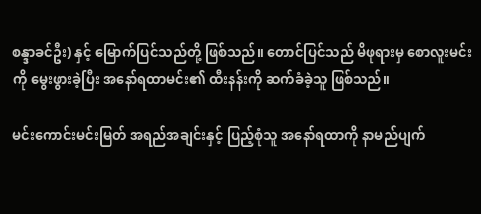စန္ဒာခင်ဦး) နှင့် မြောက်ပြင်သည်တို့ ဖြစ်သည်။ တောင်ပြင်သည် မိဖုရားမှ စောလူးမင်းကို မွေးဖွားခဲ့ပြီး အနော်ရထာမင်း၏ ထီးနန်းကို ဆက်ခံခဲ့သူ ဖြစ်သည်။

မင်းကောင်းမင်းမြတ် အရည်အချင်းနှင့် ပြည့်စုံသူ အနော်ရထာကို နာမည်ပျက်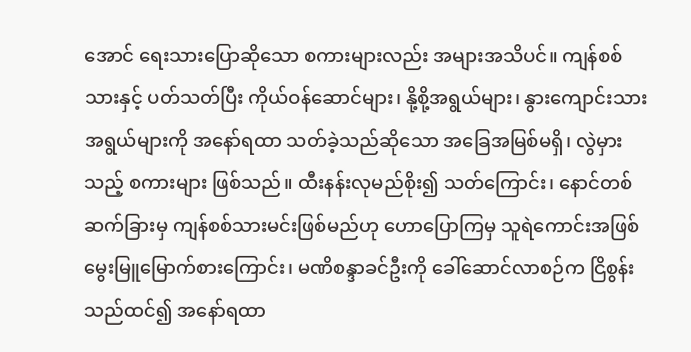အောင် ရေးသားပြောဆိုသော စကားများလည်း အများအသိပင်။ ကျန်စစ်သားနှင့် ပတ်သတ်ပြီး ကိုယ်ဝန်ဆောင်များ၊ နို့စို့အရွယ်များ၊ နွားကျောင်းသားအရွယ်များကို အနော်ရထာ သတ်ခဲ့သည်ဆိုသော အခြေအမြစ်မရှိ၊ လွဲမှားသည့် စကားများ ဖြစ်သည်။ ထီးနန်းလုမည်စိုး၍ သတ်ကြောင်း၊ နောင်တစ်ဆက်ခြားမှ ကျန်စစ်သားမင်းဖြစ်မည်ဟု ဟောပြောကြမှ သူရဲကောင်းအဖြစ် မွေးမြူမြောက်စားကြောင်း၊ မဏိစန္ဒာခင်ဦးကို ခေါ်ဆောင်လာစဉ်က ငြိစွန်းသည်ထင်၍ အနော်ရထာ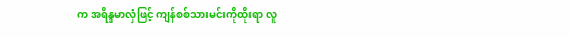က အရိန္ဒမာလှံဖြင့် ကျန်စစ်သားမင်းကိုထိုးရာ လူ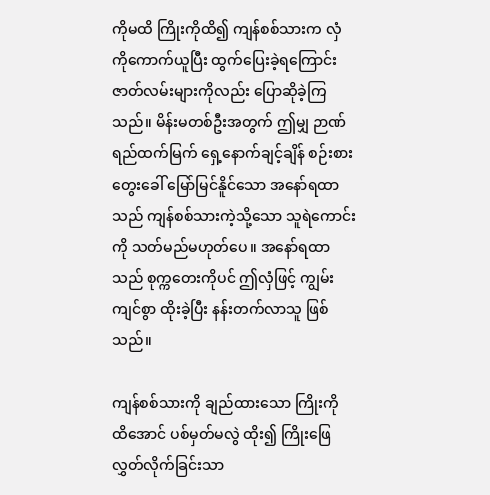ကိုမထိ ကြိုးကိုထိ၍ ကျန်စစ်သားက လှံကိုကောက်ယူပြီး ထွက်ပြေးခဲ့ရကြောင်း ဇာတ်လမ်းများကိုလည်း ပြောဆိုခဲ့ကြသည်။ မိန်းမတစ်ဦးအတွက် ဤမျှ ဉာဏ်ရည်ထက်မြက် ရှေ့နောက်ချင့်ချိန် စဉ်းစားတွေးခေါ် မြော်မြင်နိူင်သော အနော်ရထာသည် ကျန်စစ်သားကဲ့သို့သော သူရဲကောင်းကို သတ်မည်မဟုတ်ပေ။ အနော်ရထာသည် စုက္ကတေးကိုပင် ဤလှံဖြင့် ကျွမ်းကျင်စွာ ထိုးခဲ့ပြီး နန်းတက်လာသူ ဖြစ်သည်။

ကျန်စစ်သားကို ချည်ထားသော ကြိုးကို ထိအောင် ပစ်မှတ်မလွဲ ထိုး၍ ကြိုးဖြေလွှတ်လိုက်ခြင်းသာ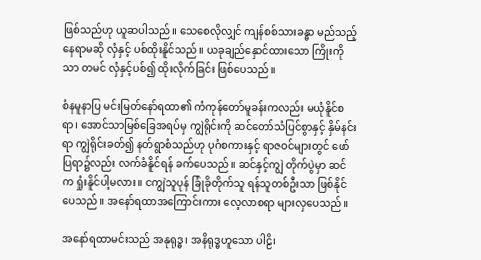ဖြစ်သည်ဟု ယူဆပါသည်။ သေစေလိုလျှင် ကျန်စစ်သားခန္ဓာ မည်သည့်နေရာမဆို လှံနှင့် ပစ်ထိုးနိူင်သည်။ ယခုချည်နှောင်ထားသော ကြိုးကိုသာ တမင် လှံနှင့်ပစ်၍ ထိုးလိုက်ခြင်း ဖြစ်ပေသည်။

စံနမူနာပြ မင်းမြတ်နော်ရထာ၏ ကံကုန်တော်မူခန်းကလည်း မယုံနိူင်စရာ၊ အောင်သာမြစ်ခြေအရပ်မှ ကျွဲရိုင်းကို ဆင်တော်သံပြင်စွာနှင့် နှိမ်နင်းရာ ကျွဲရိုင်းခတ်၍ နတ်ရွာစံသည်ဟု ပုဂံစကားနှင့် ရာဇဝင်များတွင် ဖော်ပြရာ၌လည်း လက်ခံနိူင်ရန် ခက်ပေသည်။ ဆင်နှင့်ကျွဲ တိုက်ပွဲမှာ ဆင်က ရှုံးနိူင်ပါ့မလား။ ငကျွဲသူပုန် ခြုံခိုတိုက်သူ ရန်သူတစ်ဦးသာ ဖြစ်နိုင်ပေသည်။ အနော်ရထာအကြောင်းကား လေ့လာစရာ များလှပေသည်။

အနော်ရထာမင်းသည် အနုရုဒ္ဓ၊ အနိရုဒ္ဓဟူသော ပါဠိ၊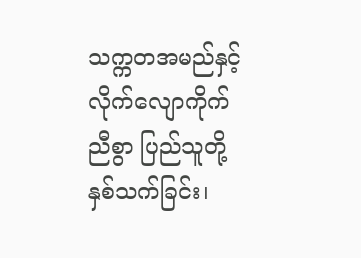သက္ကတအမည်နှင့် လိုက်လျောကိုက်ညီစွာ ပြည်သူတို့ နှစ်သက်ခြင်း၊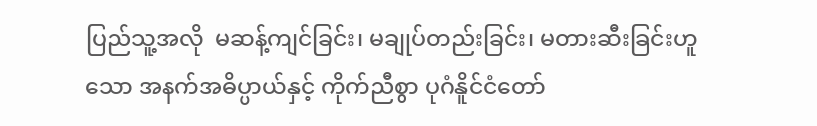ပြည်သူ့အလို  မဆန့်ကျင်ခြင်း၊ မချုပ်တည်းခြင်း၊ မတားဆီးခြင်းဟူသော အနက်အဓိပ္ပာယ်နှင့် ကိုက်ညီစွာ ပုဂံနိူင်ငံတော်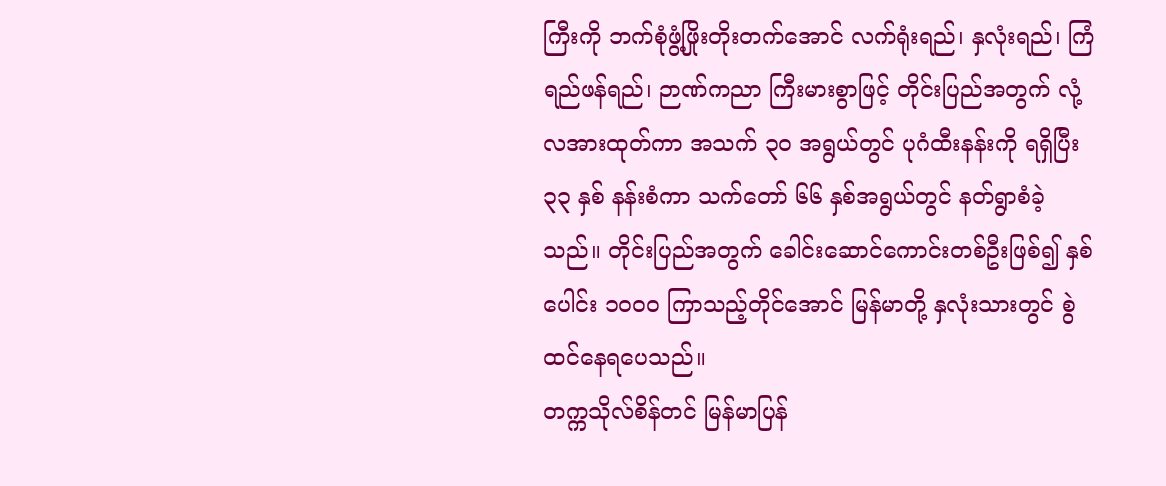ကြီးကို ဘက်စုံဖွံ့ဖြိုးတိုးတက်အောင် လက်ရုံးရည်၊ နှလုံးရည်၊ ကြံရည်ဖန်ရည်၊ ဉာဏ်ကညာ ကြီးမားစွာဖြင့် တိုင်းပြည်အတွက် လုံ့လအားထုတ်ကာ အသက် ၃၀ အရွယ်တွင် ပုဂံထီးနန်းကို ရရှိပြီး ၃၃ နှစ် နန်းစံကာ သက်တော် ၆၆ နှစ်အရွယ်တွင် နတ်ရွာစံခဲ့သည်။ တိုင်းပြည်အတွက် ခေါင်းဆောင်ကောင်းတစ်ဦးဖြစ်၍ နှစ်ပေါင်း ၁၀၀၀ ကြာသည့်တိုင်အောင် မြန်မာတို့ နှလုံးသားတွင် စွဲထင်နေရပေသည်။
တက္ကသိုလ်စိန်တင် မြန်မာပြန်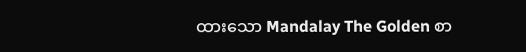ထားသော Mandalay The Golden စာ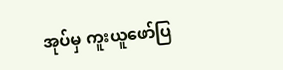အုပ်မှ ကူးယူဖော်ပြ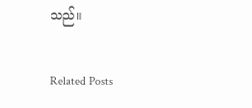သည်။

Related Posts